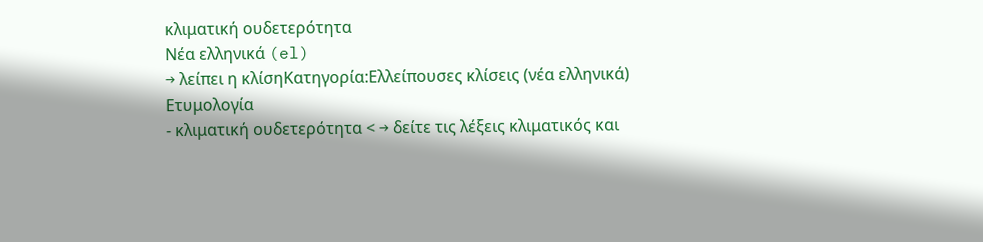κλιματική ουδετερότητα
Νέα ελληνικά (el)
→ λείπει η κλίσηΚατηγορία:Ελλείπουσες κλίσεις (νέα ελληνικά)
Ετυμολογία
- κλιματική ουδετερότητα < → δείτε τις λέξεις κλιματικός και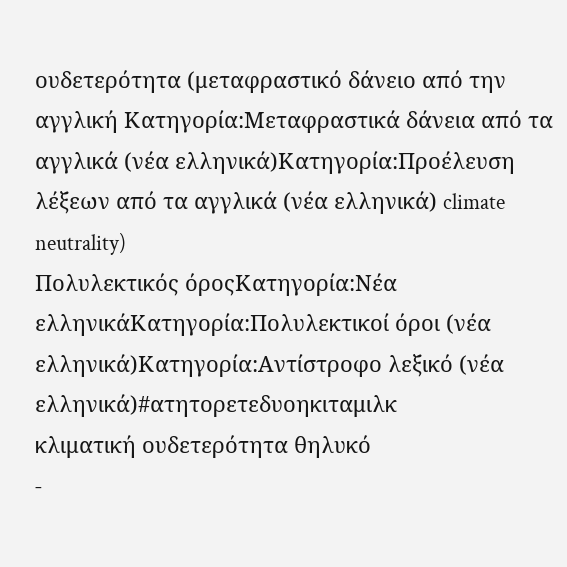ουδετερότητα (μεταφραστικό δάνειο από την αγγλική Κατηγορία:Μεταφραστικά δάνεια από τα αγγλικά (νέα ελληνικά)Κατηγορία:Προέλευση λέξεων από τα αγγλικά (νέα ελληνικά) climate neutrality)
Πολυλεκτικός όροςΚατηγορία:Νέα ελληνικάΚατηγορία:Πολυλεκτικοί όροι (νέα ελληνικά)Κατηγορία:Αντίστροφο λεξικό (νέα ελληνικά)#ατητορετεδυοηκιταμιλκ
κλιματική ουδετερότητα θηλυκό
-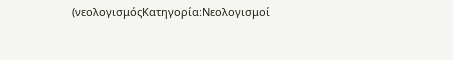(νεολογισμόςΚατηγορία:Νεολογισμοί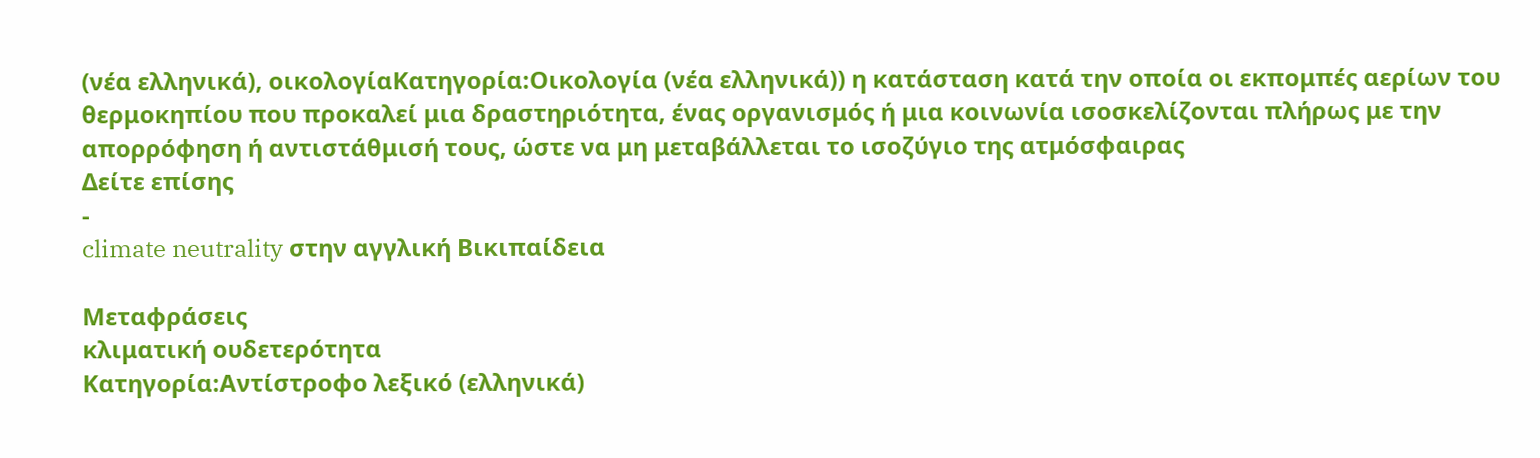(νέα ελληνικά), οικολογίαΚατηγορία:Οικολογία (νέα ελληνικά)) η κατάσταση κατά την οποία οι εκπομπές αερίων του θερμοκηπίου που προκαλεί μια δραστηριότητα, ένας οργανισμός ή μια κοινωνία ισοσκελίζονται πλήρως με την απορρόφηση ή αντιστάθμισή τους, ώστε να μη μεταβάλλεται το ισοζύγιο της ατμόσφαιρας
Δείτε επίσης
-
climate neutrality στην αγγλική Βικιπαίδεια

Μεταφράσεις
κλιματική ουδετερότητα
Κατηγορία:Αντίστροφο λεξικό (ελληνικά)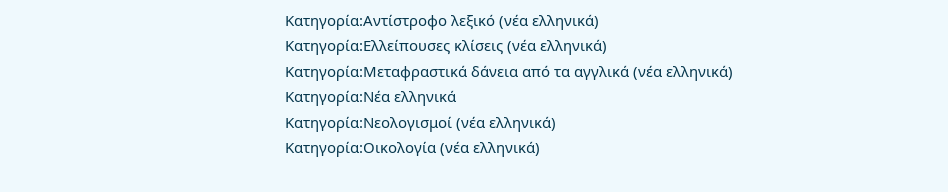Κατηγορία:Αντίστροφο λεξικό (νέα ελληνικά)
Κατηγορία:Ελλείπουσες κλίσεις (νέα ελληνικά)
Κατηγορία:Μεταφραστικά δάνεια από τα αγγλικά (νέα ελληνικά)
Κατηγορία:Νέα ελληνικά
Κατηγορία:Νεολογισμοί (νέα ελληνικά)
Κατηγορία:Οικολογία (νέα ελληνικά)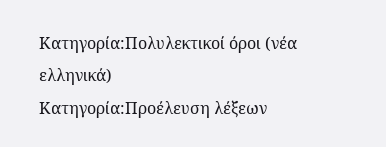Κατηγορία:Πολυλεκτικοί όροι (νέα ελληνικά)
Κατηγορία:Προέλευση λέξεων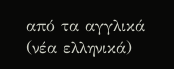από τα αγγλικά (νέα ελληνικά)